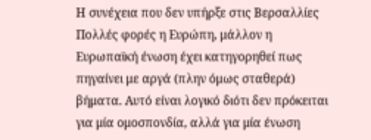Η συνέχεια που δεν υπήρξε στις Βερσαλλίες
Πολλές φορές η Ευρώπη, μάλλον η Ευρωπαϊκή ένωση έχει κατηγορηθεί πως πηγαίνει με αργά (πλην όμως σταθερά) βήματα. Αυτό είναι λογικό διότι δεν πρόκειται για μία ομοσπονδία, αλλά για μία ένωση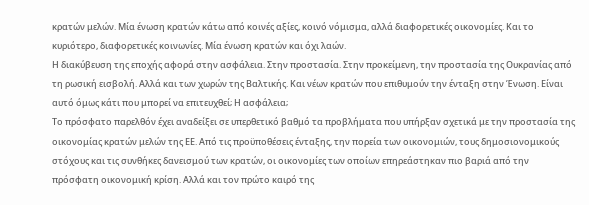κρατών μελών. Μία ένωση κρατών κάτω από κοινές αξίες, κοινό νόμισμα, αλλά διαφορετικές οικονομίες. Και το κυριότερο, διαφορετικές κοινωνίες. Μία ένωση κρατών και όχι λαών.
Η διακύβευση της εποχής αφορά στην ασφάλεια. Στην προστασία. Στην προκείμενη, την προστασία της Ουκρανίας από τη ρωσική εισβολή. Αλλά και των χωρών της Βαλτικής. Και νέων κρατών που επιθυμούν την ένταξη στην Ένωση. Είναι αυτό όμως κάτι που μπορεί να επιτευχθεί; Η ασφάλεια;
Το πρόσφατο παρελθόν έχει αναδείξει σε υπερθετικό βαθμό τα προβλήματα που υπήρξαν σχετικά με την προστασία της οικονομίας κρατών μελών της ΕΕ. Από τις προϋποθέσεις ένταξης, την πορεία των οικονομιών, τους δημοσιονομικούς στόχους και τις συνθήκες δανεισμού των κρατών, οι οικονομίες των οποίων επηρεάστηκαν πιο βαριά από την πρόσφατη οικονομική κρίση. Αλλά και τον πρώτο καιρό της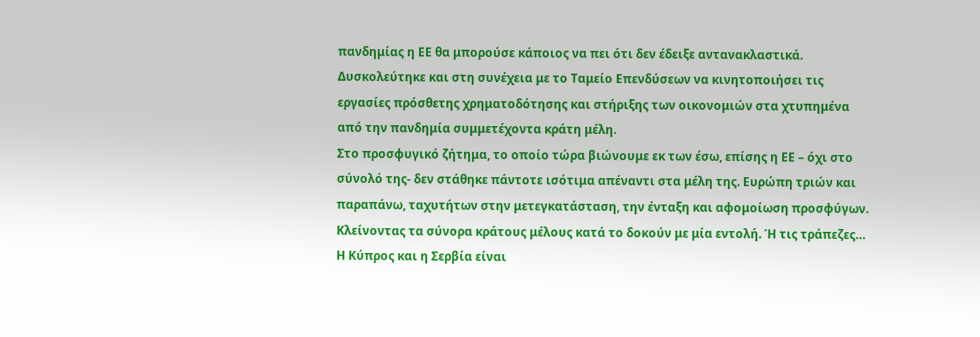πανδημίας η ΕΕ θα μπορούσε κάποιος να πει ότι δεν έδειξε αντανακλαστικά. Δυσκολεύτηκε και στη συνέχεια με το Ταμείο Επενδύσεων να κινητοποιήσει τις εργασίες πρόσθετης χρηματοδότησης και στήριξης των οικονομιών στα χτυπημένα από την πανδημία συμμετέχοντα κράτη μέλη.
Στο προσφυγικό ζήτημα, το οποίο τώρα βιώνουμε εκ των έσω, επίσης η ΕΕ – όχι στο σύνολό της- δεν στάθηκε πάντοτε ισότιμα απέναντι στα μέλη της. Ευρώπη τριών και παραπάνω, ταχυτήτων στην μετεγκατάσταση, την ένταξη και αφομοίωση προσφύγων. Κλείνοντας τα σύνορα κράτους μέλους κατά το δοκούν με μία εντολή. Ή τις τράπεζες…
Η Κύπρος και η Σερβία είναι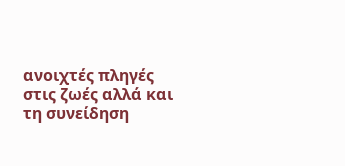ανοιχτές πληγές στις ζωές αλλά και τη συνείδηση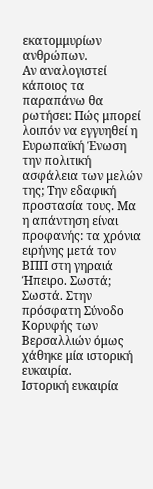εκατομμυρίων ανθρώπων.
Αν αναλογιστεί κάποιος τα παραπάνω θα ρωτήσει: Πώς μπορεί λοιπόν να εγγυηθεί η Ευρωπαϊκή Ένωση την πολιτική ασφάλεια των μελών της; Την εδαφική προστασία τους. Μα η απάντηση είναι προφανής: τα χρόνια ειρήνης μετά τον ΒΠΠ στη γηραιά Ήπειρο. Σωστά; Σωστά. Στην πρόσφατη Σύνοδο Κορυφής των Βερσαλλιών όμως χάθηκε μία ιστορική ευκαιρία.
Ιστορική ευκαιρία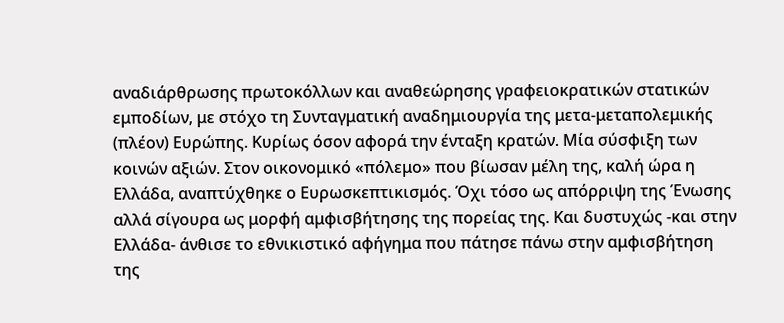αναδιάρθρωσης πρωτοκόλλων και αναθεώρησης γραφειοκρατικών στατικών εμποδίων, με στόχο τη Συνταγματική αναδημιουργία της μετα-μεταπολεμικής (πλέον) Ευρώπης. Κυρίως όσον αφορά την ένταξη κρατών. Μία σύσφιξη των κοινών αξιών. Στον οικονομικό «πόλεμο» που βίωσαν μέλη της, καλή ώρα η Ελλάδα, αναπτύχθηκε ο Ευρωσκεπτικισμός. Όχι τόσο ως απόρριψη της Ένωσης αλλά σίγουρα ως μορφή αμφισβήτησης της πορείας της. Και δυστυχώς -και στην Ελλάδα- άνθισε το εθνικιστικό αφήγημα που πάτησε πάνω στην αμφισβήτηση της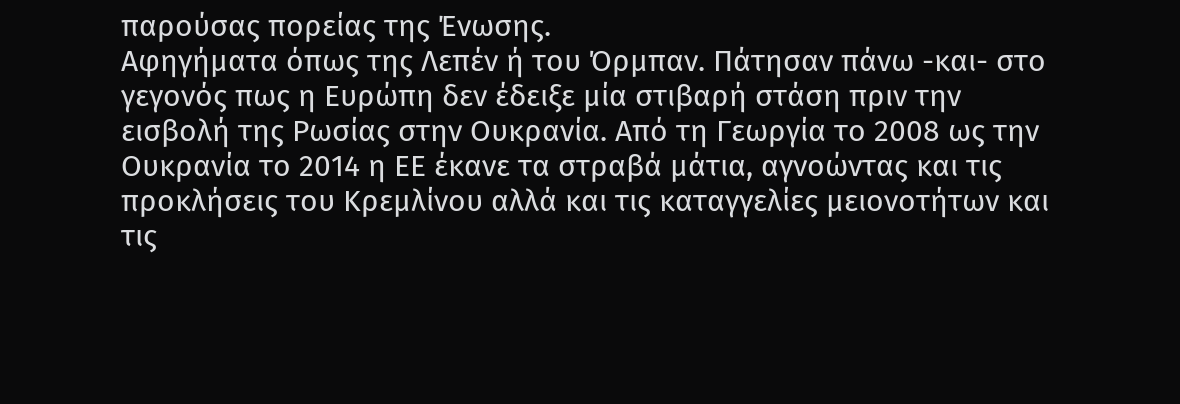παρούσας πορείας της Ένωσης.
Αφηγήματα όπως της Λεπέν ή του Όρμπαν. Πάτησαν πάνω -και- στο γεγονός πως η Ευρώπη δεν έδειξε μία στιβαρή στάση πριν την εισβολή της Ρωσίας στην Ουκρανία. Από τη Γεωργία το 2008 ως την Ουκρανία το 2014 η ΕΕ έκανε τα στραβά μάτια, αγνοώντας και τις προκλήσεις του Κρεμλίνου αλλά και τις καταγγελίες μειονοτήτων και τις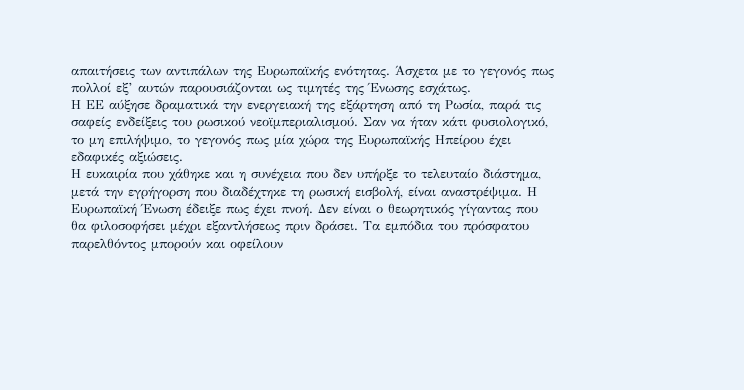απαιτήσεις των αντιπάλων της Ευρωπαϊκής ενότητας. Άσχετα με το γεγονός πως πολλοί εξ’ αυτών παρουσιάζονται ως τιμητές της Ένωσης εσχάτως.
Η ΕΕ αύξησε δραματικά την ενεργειακή της εξάρτηση από τη Ρωσία, παρά τις σαφείς ενδείξεις του ρωσικού νεοϊμπεριαλισμού. Σαν να ήταν κάτι φυσιολογικό, το μη επιλήψιμο, το γεγονός πως μία χώρα της Ευρωπαϊκής Ηπείρου έχει εδαφικές αξιώσεις.
Η ευκαιρία που χάθηκε και η συνέχεια που δεν υπήρξε το τελευταίο διάστημα, μετά την εγρήγορση που διαδέχτηκε τη ρωσική εισβολή, είναι αναστρέψιμα. Η Ευρωπαϊκή Ένωση έδειξε πως έχει πνοή. Δεν είναι ο θεωρητικός γίγαντας που θα φιλοσοφήσει μέχρι εξαντλήσεως πριν δράσει. Τα εμπόδια του πρόσφατου παρελθόντος μπορούν και οφείλουν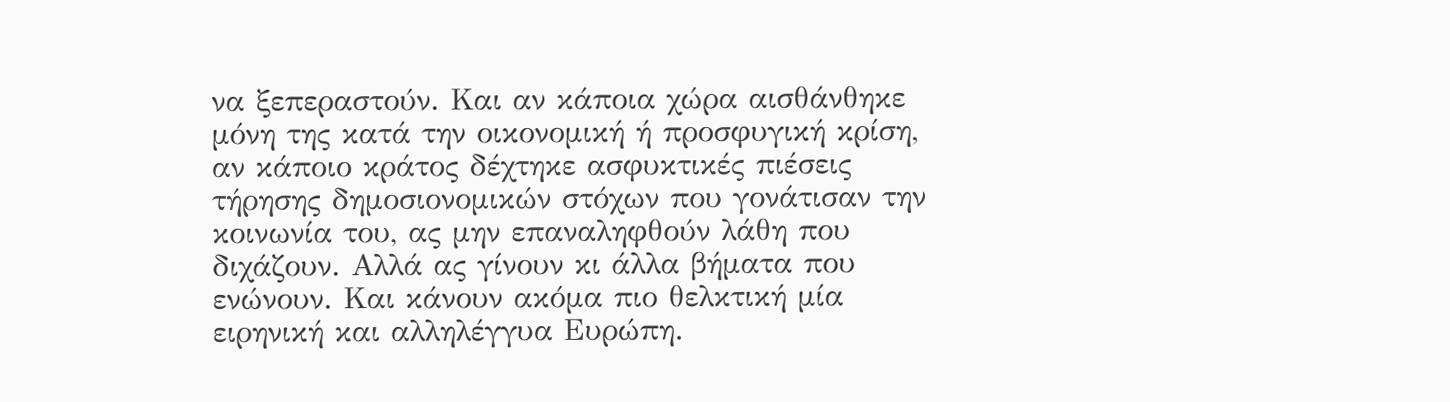να ξεπεραστούν. Και αν κάποια χώρα αισθάνθηκε μόνη της κατά την οικονομική ή προσφυγική κρίση, αν κάποιο κράτος δέχτηκε ασφυκτικές πιέσεις τήρησης δημοσιονομικών στόχων που γονάτισαν την κοινωνία του, ας μην επαναληφθούν λάθη που διχάζουν. Αλλά ας γίνουν κι άλλα βήματα που ενώνουν. Και κάνουν ακόμα πιο θελκτική μία ειρηνική και αλληλέγγυα Ευρώπη.